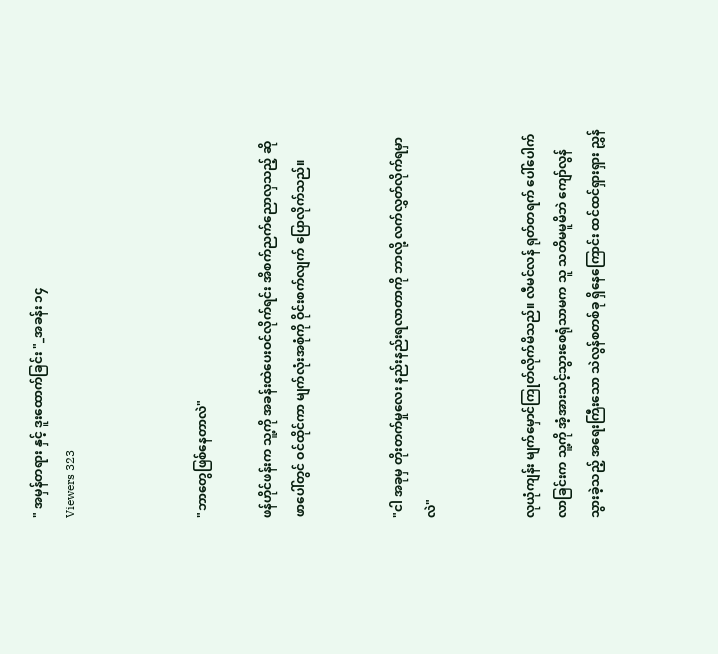" အမှန်တရား နှင့် ဒူးထောက်ခြင်း "_အခန်း ၁၄
Viewers 323



"ဘာတွေဖြစ်နေတာလဲ"

ဖန်ဟိုင်ဖန်းက သူ့ကို အခန်းထဲပေးဝင်လိုက်ရင်း အိစက်ညက်ညောလှသည့် ဆိုဖာပေါ်တွင် ဝင်ထိုင်ကာ မျက်လုံးအစုံကို ဝိုင်းစက်လျက် ပြောလိုက်သည်။


"ငါ အခုမှ တိုးတက်မှုလေး နည်းနည်းရလာတာကို ဘာလို့ လက်လွှတ်လိုက်ရမှာလဲ"


လုယုံကျန်း မျက်မှောင်ကြုတ်လိုက်မိသည်။ လီမင်လန် ရုတ်တရက် ပေါ်ပေါက်လာခြင်းက သူ့ကို အံ့အားသင့်သွားစေရုံသာမက သူ သတိမမူမိဘဲ ကျော်လွန်သွားခဲ့သည့် အရေးကြီးသော သဲလွန်စတစ်ခု ရှိနေကြောင်း ထင်ထင်ရှားရှား ညွှန်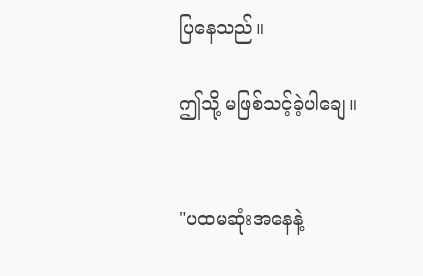ပြနေသည်။

ဤသို့ မဖြစ်သင့်ခဲ့ပါချေ။


"ပထမဆုံးအနေနဲ့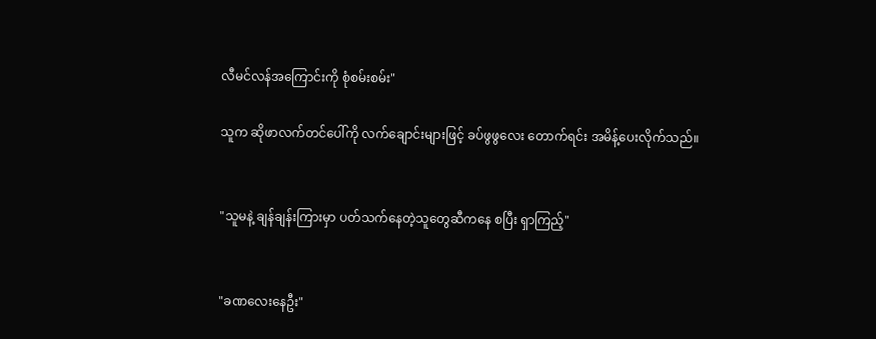လီမင်လန်အကြောင်းကို စုံစမ်းစမ်း"

သူက ဆိုဖာလက်တင်ပေါ်ကို လက်ချောင်းများဖြင့် ခပ်ဖွဖွလေး တောက်ရင်း အမိန့်ပေးလိုက်သည်။


"သူမနဲ့ ချန်ချန်းကြားမှာ ပတ်သက်နေတဲ့သူတွေဆီကနေ စပြီး ရှာကြည့်"


"ခဏလေးနေဦး"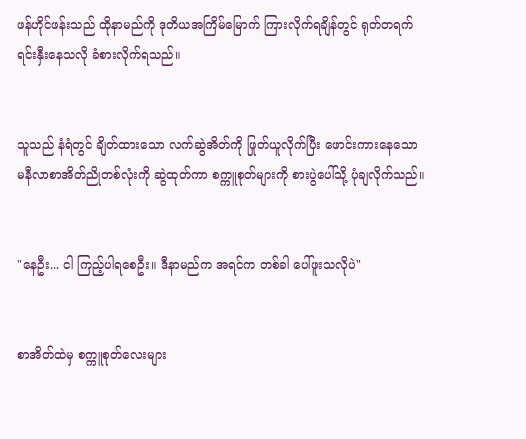ဖန်ဟိုင်ဖန်းသည် ထိုနာမည်ကို ဒုတိယအကြိမ်မြောက် ကြားလိုက်ရချိန်တွင် ရုတ်တရက် ရင်းနှီးနေသလို ခံစားလိုက်ရသည်။


သူသည် နံရံတွင် ချိတ်ထားသော လက်ဆွဲအိတ်ကို ဖြုတ်ယူလိုက်ပြီး ဖောင်းကားနေသော မနီလာစာအိတ်ညိုတစ်လုံးကို ဆွဲထုတ်ကာ စက္ကူစုတ်များကို စားပွဲပေါ်သို့ ပုံချလိုက်သည်။


"နေဦး... ငါ ကြည့်ပါရစေဦး။ ဒီနာမည်က အရင်က တစ်ခါ ပေါ်ဖူးသလိုပဲ"


စာအိတ်ထဲမှ စက္ကူစုတ်လေးများ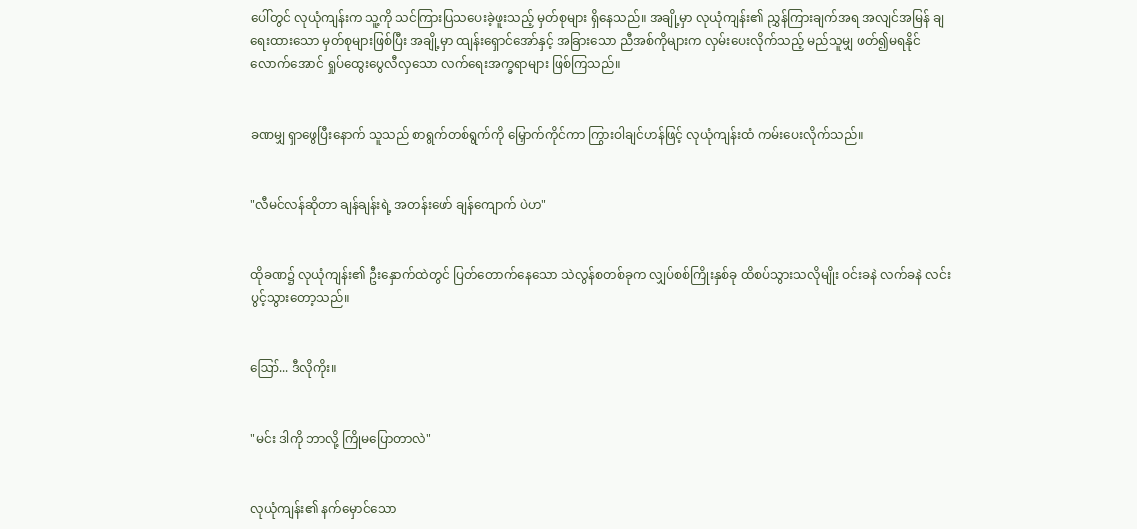ပေါ်တွင် လုယုံကျန်းက သူ့ကို သင်ကြားပြသပေးခဲ့ဖူးသည့် မှတ်စုများ ရှိနေသည်။ အချို့မှာ လုယုံကျန်း၏ ညွှန်ကြားချက်အရ အလျင်အမြန် ချရေးထားသော မှတ်စုများဖြစ်ပြီး အချို့မှာ ထျန်းရှောင်အော်နှင့် အခြားသော ညီအစ်ကိုများက လှမ်းပေးလိုက်သည့် မည်သူမျှ ဖတ်၍မရနိုင်လောက်အောင် ရှုပ်ထွေးပွေလီလှသော လက်ရေးအက္ခရာများ ဖြစ်ကြသည်။


ခဏမျှ ရှာဖွေပြီးနောက် သူသည် စာရွက်တစ်ရွက်ကို မြှောက်ကိုင်ကာ ကြွားဝါချင်ဟန်ဖြင့် လုယုံကျန်းထံ ကမ်းပေးလိုက်သည်။


"လီမင်လန်ဆိုတာ ချန်ချန်းရဲ့ အတန်းဖော် ချန်ကျောက် ပဲဟ"


ထိုခဏ၌ လုယုံကျန်း၏ ဦးနှောက်ထဲတွင် ပြတ်တောက်နေသော သဲလွန်စတစ်ခုက လျှပ်စစ်ကြိုးနှစ်ခု ထိစပ်သွားသလိုမျိုး ဝင်းခနဲ လက်ခနဲ လင်းပွင့်သွားတော့သည်။


ဪ... ဒီလိုကိုး။


"မင်း ဒါကို ဘာလို့ ကြိုမပြောတာလဲ"


လုယုံကျန်း၏ နက်မှောင်သော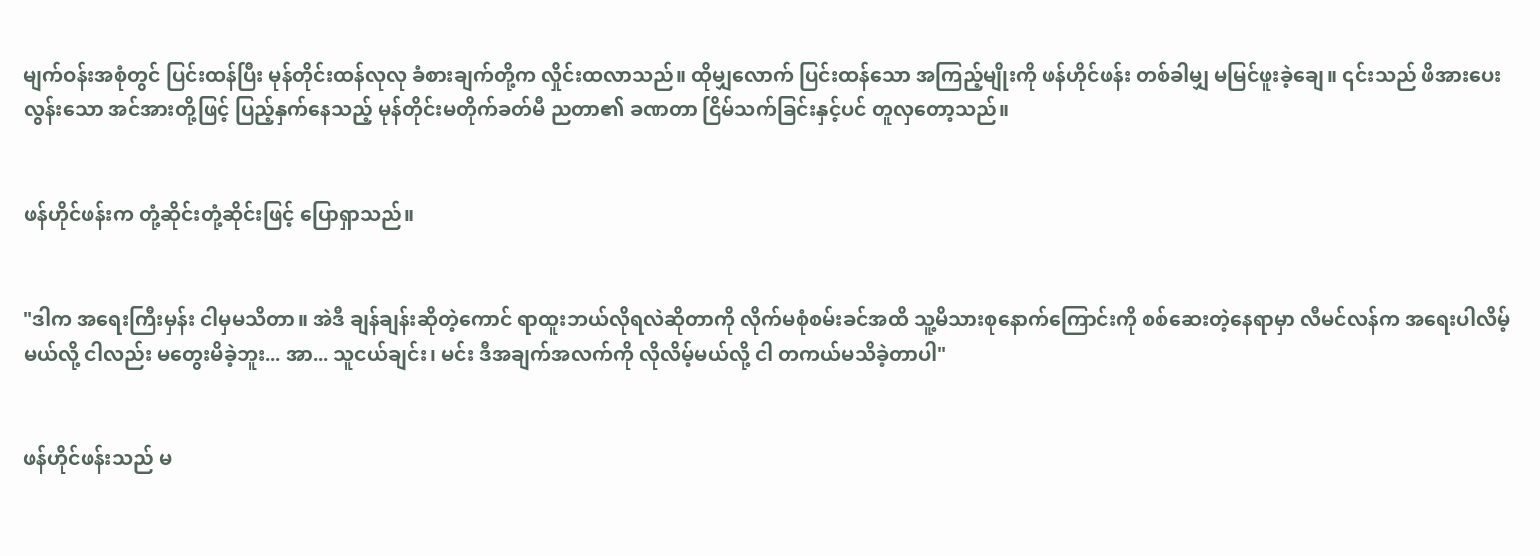မျက်ဝန်းအစုံတွင် ပြင်းထန်ပြီး မုန်တိုင်းထန်လုလု ခံစားချက်တို့က လှိုင်းထလာသည်။ ထိုမျှလောက် ပြင်းထန်သော အကြည့်မျိုးကို ဖန်ဟိုင်ဖန်း တစ်ခါမျှ မမြင်ဖူးခဲ့ချေ။ ၎င်းသည် ဖိအားပေးလွန်းသော အင်အားတို့ဖြင့် ပြည့်နှက်နေသည့် မုန်တိုင်းမတိုက်ခတ်မီ ညတာ၏ ခဏတာ ငြိမ်သက်ခြင်းနှင့်ပင် တူလှတော့သည်။


ဖန်ဟိုင်ဖန်းက တုံ့ဆိုင်းတုံ့ဆိုင်းဖြင့် ပြောရှာသည်။


"ဒါက အရေးကြီးမှန်း ငါမှမသိတာ။ အဲဒီ ချန်ချန်းဆိုတဲ့ကောင် ရာထူးဘယ်လိုရလဲဆိုတာကို လိုက်မစုံစမ်းခင်အထိ သူ့မိသားစုနောက်ကြောင်းကို စစ်ဆေးတဲ့နေရာမှာ လီမင်လန်က အရေးပါလိမ့်မယ်လို့ ငါလည်း မတွေးမိခဲ့ဘူး... အာ... သူငယ်ချင်း၊ မင်း ဒီအချက်အလက်ကို လိုလိမ့်မယ်လို့ ငါ တကယ်မသိခဲ့တာပါ"


ဖန်ဟိုင်ဖန်းသည် မ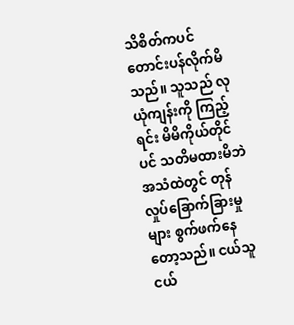သိစိတ်ကပင် တောင်းပန်လိုက်မိသည်။ သူသည် လုယုံကျန်းကို ကြည့်ရင်း မိမိကိုယ်တိုင်ပင် သတိမထားမိဘဲ အသံထဲတွင် တုန်လှုပ်ခြောက်ခြားမှုများ စွက်ဖက်နေတော့သည်။ ငယ်သူငယ်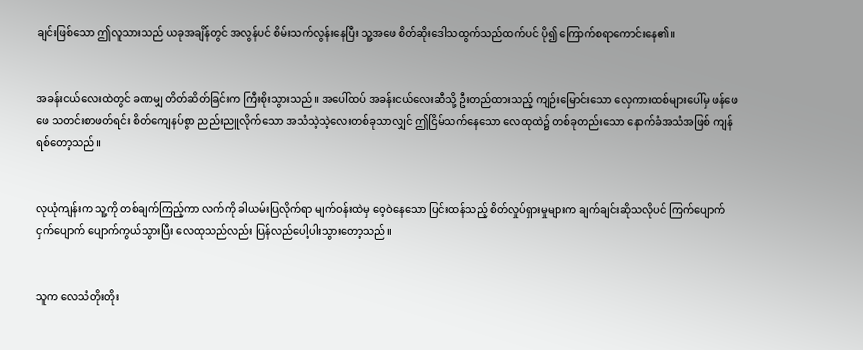ချင်းဖြစ်သော ဤလူသားသည် ယခုအချိန်တွင် အလွန်ပင် စိမ်းသက်လွန်းနေပြီး သူ့အဖေ စိတ်ဆိုးဒေါသထွက်သည်ထက်ပင် ပို၍ ကြောက်စရာကောင်းနေ၏။


အခန်းငယ်လေးထဲတွင် ခဏမျှ တိတ်ဆိတ်ခြင်းက ကြီးစိုးသွားသည်။ အပေါ်ထပ် အခန်းငယ်လေးဆီသို့ ဦးတည်ထားသည့် ကျဉ်းမြောင်းသော လှေကားထစ်များပေါ်မှ ဖန်ဖေဖေ သတင်းစာဖတ်ရင်း စိတ်ကျေနပ်စွာ ညည်းညူလိုက်သော အသံသဲ့သဲ့လေးတစ်ခုသာလျှင် ဤငြိမ်သက်နေသော လေထုထဲ၌ တစ်ခုတည်းသော နောက်ခံအသံအဖြစ် ကျန်ရစ်တော့သည်။


လုယုံကျန်းက သူ့ကို တစ်ချက်ကြည့်ကာ လက်ကို ခါယမ်းပြလိုက်ရာ မျက်ဝန်းထဲမှ ဝေ့ဝဲနေသော ပြင်းထန်သည့် စိတ်လှုပ်ရှားမှုများက ချက်ချင်းဆိုသလိုပင် ကြက်ပျောက်ငှက်ပျောက် ပျောက်ကွယ်သွားပြီး လေထုသည်လည်း ပြန်လည်ပေါ့ပါးသွားတော့သည်။


သူက လေသံတိုးတိုး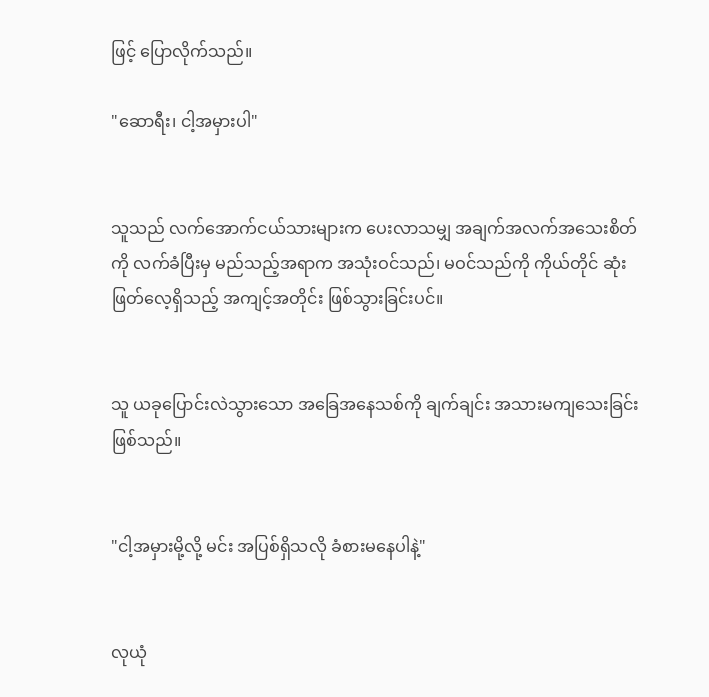ဖြင့် ပြောလိုက်သည်။

"ဆောရီး၊ ငါ့အမှားပါ"


သူသည် လက်အောက်ငယ်သားများက ပေးလာသမျှ အချက်အလက်အသေးစိတ်ကို လက်ခံပြီးမှ မည်သည့်အရာက အသုံးဝင်သည်၊ မဝင်သည်ကို ကိုယ်တိုင် ဆုံးဖြတ်လေ့ရှိသည့် အကျင့်အတိုင်း ဖြစ်သွားခြင်းပင်။


သူ ယခုပြောင်းလဲသွားသော အခြေအနေသစ်ကို ချက်ချင်း အသားမကျသေးခြင်း ဖြစ်သည်။


"ငါ့အမှားမို့လို့ မင်း အပြစ်ရှိသလို ခံစားမနေပါနဲ့"


လုယုံ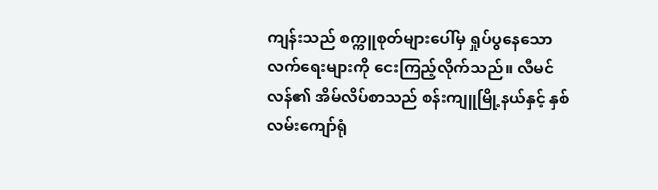ကျန်းသည် စက္ကူစုတ်များပေါ်မှ ရှုပ်ပွနေသော လက်ရေးများကို ငေးကြည့်လိုက်သည်။ လီမင်လန်၏ အိမ်လိပ်စာသည် စန်းကျူမြို့နယ်နှင့် နှစ်လမ်းကျော်ရုံ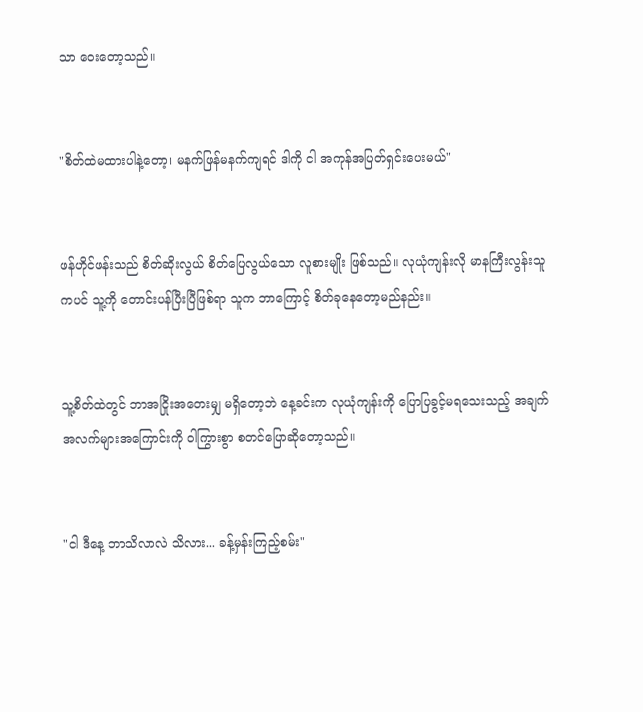သာ ဝေးတော့သည်။


"စိတ်ထဲမထားပါနဲ့တော့၊ မနက်ဖြန်မနက်ကျရင် ဒါကို ငါ အကုန်အပြတ်ရှင်းပေးမယ်"


ဖန်ဟိုင်ဖန်းသည် စိတ်ဆိုးလွယ် စိတ်ပြေလွယ်သော လူစားမျိုး ဖြစ်သည်။ လုယုံကျန်းလို မာနကြီးလွန်းသူကပင် သူ့ကို တောင်းပန်ပြီးပြီဖြစ်ရာ သူက ဘာကြောင့် စိတ်ခုနေတော့မည်နည်း။


သူ့စိတ်ထဲတွင် ဘာအငြိုးအတေးမျှ မရှိတော့ဘဲ နေ့ခင်းက လုယုံကျန်းကို ပြောပြခွင့်မရသေးသည့် အချက်အလက်များအကြောင်းကို ဝါကြွားစွာ စတင်ပြောဆိုတော့သည်။


"ငါ ဒီနေ့ ဘာသိလာလဲ သိလား... ခန့်မှန်းကြည့်စမ်း"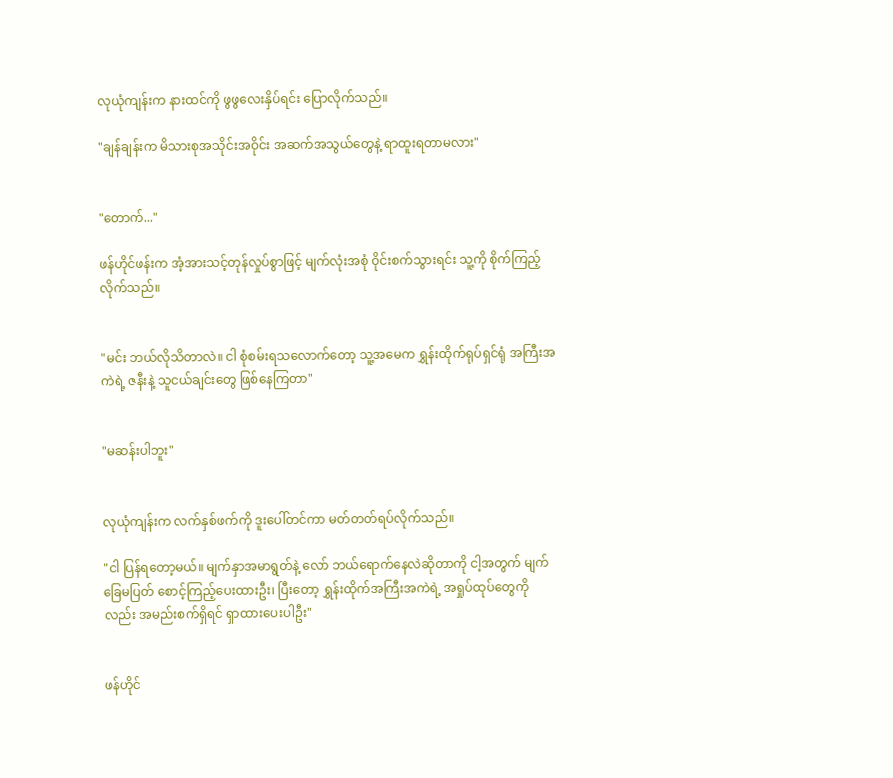လုယုံကျန်းက နားထင်ကို ဖွဖွလေးနှိပ်ရင်း ပြောလိုက်သည်။

"ချန်ချန်းက မိသားစုအသိုင်းအဝိုင်း အဆက်အသွယ်တွေနဲ့ ရာထူးရတာမလား"


"တောက်..."

ဖန်ဟိုင်ဖန်းက အံ့အားသင့်တုန်လှုပ်စွာဖြင့် မျက်လုံးအစုံ ဝိုင်းစက်သွားရင်း သူ့ကို စိုက်ကြည့်လိုက်သည်။


"မင်း ဘယ်လိုသိတာလဲ။ ငါ စုံစမ်းရသလောက်တော့ သူ့အမေက ရွှန်းထိုက်ရုပ်ရှင်ရုံ အကြီးအကဲရဲ့ ဇနီးနဲ့ သူငယ်ချင်းတွေ ဖြစ်နေကြတာ"


"မဆန်းပါဘူး"


လုယုံကျန်းက လက်နှစ်ဖက်ကို ဒူးပေါ်တင်ကာ မတ်တတ်ရပ်လိုက်သည်။

"ငါ ပြန်ရတော့မယ်။ မျက်နှာအမာရွတ်နဲ့ လော် ဘယ်ရောက်နေလဲဆိုတာကို ငါ့အတွက် မျက်ခြေမပြတ် စောင့်ကြည့်ပေးထားဦး၊ ပြီးတော့ ရွှန်းထိုက်အကြီးအကဲရဲ့ အရှုပ်ထုပ်တွေကိုလည်း အမည်းစက်ရှိရင် ရှာထားပေးပါဦး"


ဖန်ဟိုင်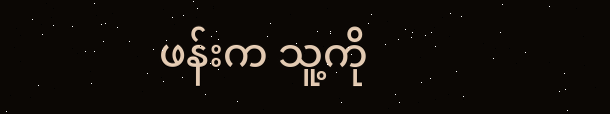ဖန်းက သူ့ကို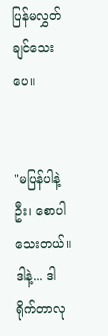ပြန်မလွှတ်ချင်သေးပေ။


"မပြန်ပါနဲ့ဦး၊ စောပါသေးတယ်။ ဒါနဲ့... ဒါရိုက်တာလု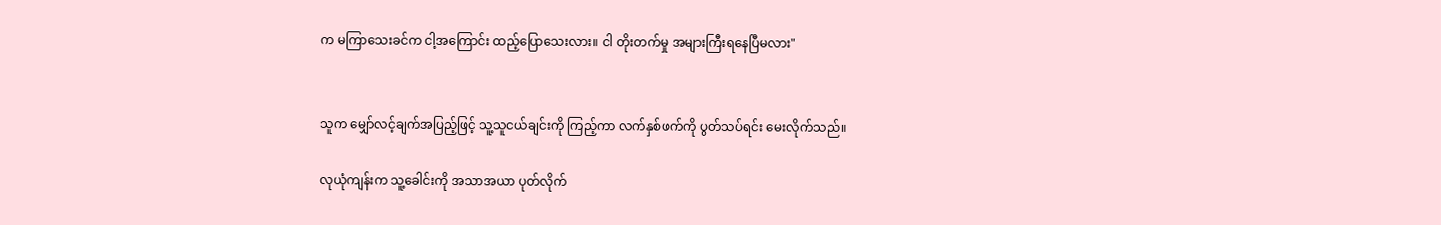က မကြာသေးခင်က ငါ့အကြောင်း ထည့်ပြောသေးလား။ ငါ တိုးတက်မှု အများကြီးရနေပြီမလား"


သူက မျှော်လင့်ချက်အပြည့်ဖြင့် သူ့သူငယ်ချင်းကို ကြည့်ကာ လက်နှစ်ဖက်ကို ပွတ်သပ်ရင်း မေးလိုက်သည်။

လုယုံကျန်းက သူ့ခေါင်းကို အသာအယာ ပုတ်လိုက်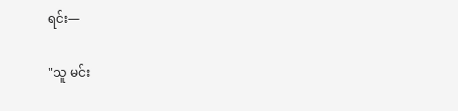ရင်း—

"သူ မင်း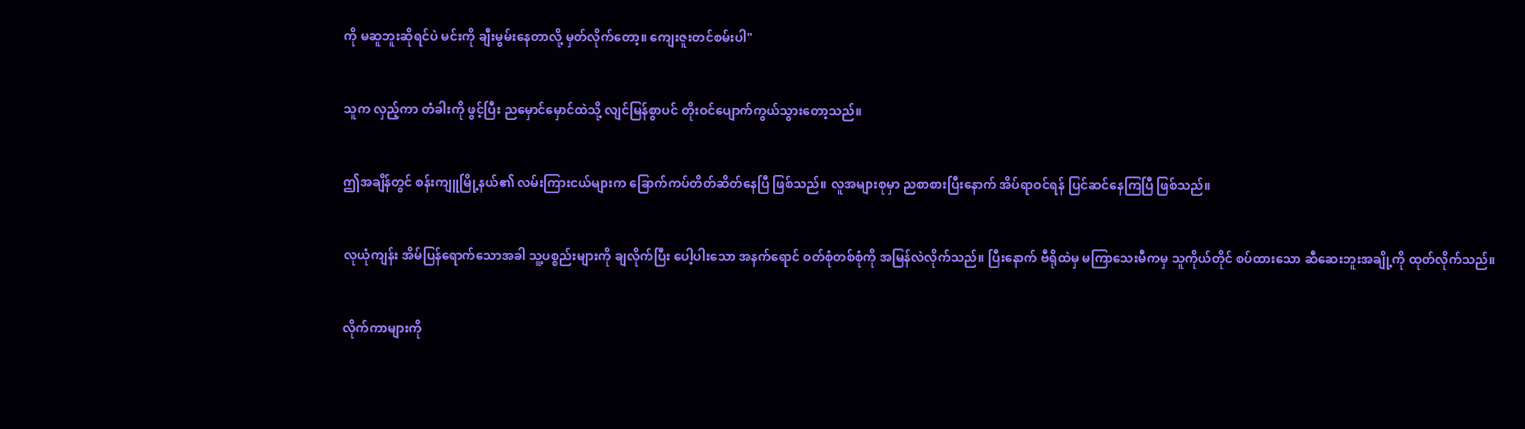ကို မဆူဘူးဆိုရင်ပဲ မင်းကို ချီးမွမ်းနေတာလို့ မှတ်လိုက်တော့။ ကျေးဇူးတင်စမ်းပါ"


သူက လှည့်ကာ တံခါးကို ဖွင့်ပြီး ညမှောင်မှောင်ထဲသို့ လျင်မြန်စွာပင် တိုးဝင်ပျောက်ကွယ်သွားတော့သည်။


ဤအချိန်တွင် စန်းကျူမြို့နယ်၏ လမ်းကြားငယ်များက ခြောက်ကပ်တိတ်ဆိတ်နေပြီ ဖြစ်သည်။ လူအများစုမှာ ညစာစားပြီးနောက် အိပ်ရာဝင်ရန် ပြင်ဆင်နေကြပြီ ဖြစ်သည်။


လုယုံကျန်း အိမ်ပြန်ရောက်သောအခါ သူ့ပစ္စည်းများကို ချလိုက်ပြီး ပေါ့ပါးသော အနက်ရောင် ဝတ်စုံတစ်စုံကို အမြန်လဲလိုက်သည်။ ပြီးနောက် ဗီရိုထဲမှ မကြာသေးမီကမှ သူကိုယ်တိုင် စပ်ထားသော ဆီဆေးဘူးအချို့ကို ထုတ်လိုက်သည်။


လိုက်ကာများကို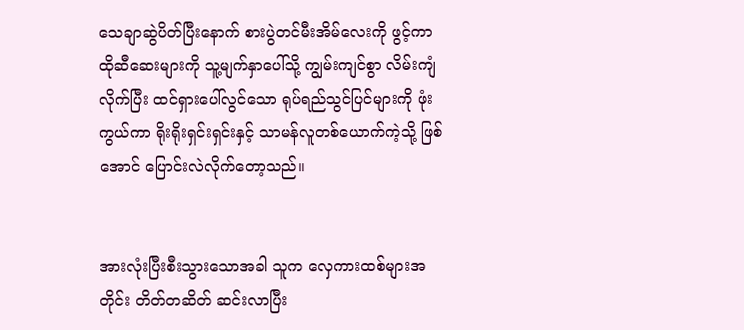သေချာဆွဲပိတ်ပြီးနောက် စားပွဲတင်မီးအိမ်လေးကို ဖွင့်ကာ ထိုဆီဆေးများကို သူ့မျက်နှာပေါ်သို့ ကျွမ်းကျင်စွာ လိမ်းကျံလိုက်ပြီး ထင်ရှားပေါ်လွင်သော ရုပ်ရည်သွင်ပြင်များကို ဖုံးကွယ်ကာ ရိုးရိုးရှင်းရှင်းနှင့် သာမန်လူတစ်ယောက်ကဲ့သို့ ဖြစ်အောင် ပြောင်းလဲလိုက်တော့သည်။


အားလုံးပြီးစီးသွားသောအခါ သူက လှေကားထစ်များအတိုင်း တိတ်တဆိတ် ဆင်းလာပြီး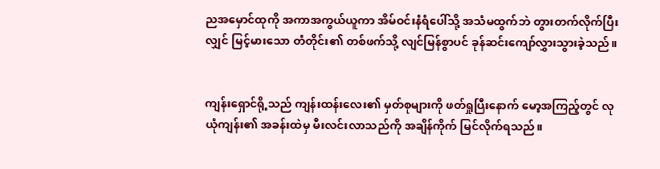ညအမှောင်ထုကို အကာအကွယ်ယူကာ အိမ်ဝင်းနံရံပေါ်သို့ အသံမထွက်ဘဲ တွားတက်လိုက်ပြီးလျှင် မြင့်မားသော တံတိုင်း၏ တစ်ဖက်သို့ လျင်မြန်စွာပင် ခုန်ဆင်းကျော်လွှားသွားခဲ့သည်။


ကျန်းရှောင်ရို့သည် ကျန်းထန်းလေး၏ မှတ်စုများကို ဖတ်ရှုပြီးနောက် မော့အကြည့်တွင် လုယုံကျန်း၏ အခန်းထဲမှ မီးလင်းလာသည်ကို အချိန်ကိုက် မြင်လိုက်ရသည်။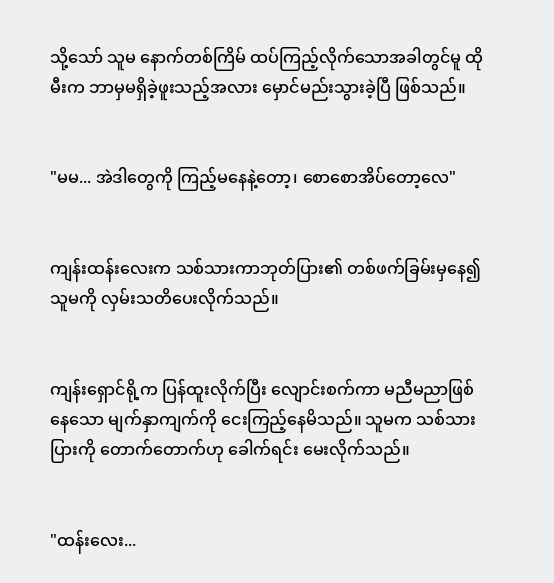သို့သော် သူမ နောက်တစ်ကြိမ် ထပ်ကြည့်လိုက်သောအခါတွင်မူ ထိုမီးက ဘာမှမရှိခဲ့ဖူးသည့်အလား မှောင်မည်းသွားခဲ့ပြီ ဖြစ်သည်။


"မမ... အဲဒါတွေကို ကြည့်မနေနဲ့တော့၊ စောစောအိပ်တော့လေ"


ကျန်းထန်းလေးက သစ်သားကာဘုတ်ပြား၏ တစ်ဖက်ခြမ်းမှနေ၍ သူမကို လှမ်းသတိပေးလိုက်သည်။


ကျန်းရှောင်ရို့က ပြန်ထူးလိုက်ပြီး လျောင်းစက်ကာ မညီမညာဖြစ်နေသော မျက်နှာကျက်ကို ငေးကြည့်နေမိသည်။ သူမက သစ်သားပြားကို တောက်တောက်ဟု ခေါက်ရင်း မေးလိုက်သည်။


"ထန်းလေး...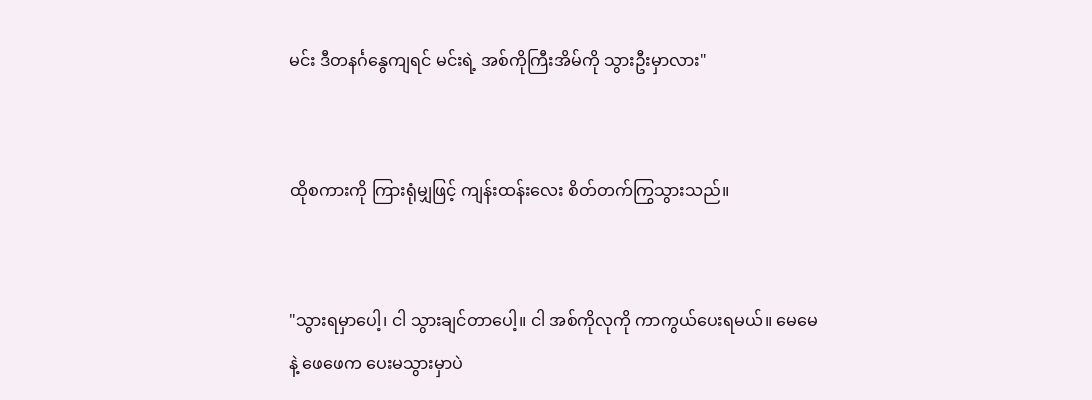မင်း ဒီတနင်္ဂနွေကျရင် မင်းရဲ့ အစ်ကိုကြီးအိမ်ကို သွားဦးမှာလား"


ထိုစကားကို ကြားရုံမျှဖြင့် ကျန်းထန်းလေး စိတ်တက်ကြွသွားသည်။


"သွားရမှာပေါ့၊ ငါ သွားချင်တာပေါ့။ ငါ အစ်ကိုလုကို ကာကွယ်ပေးရမယ်။ မေမေနဲ့ ဖေဖေက ပေးမသွားမှာပဲ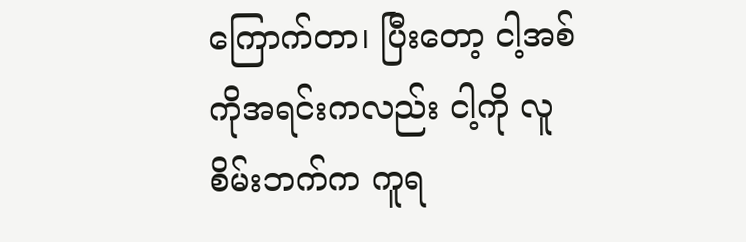ကြောက်တာ၊ ပြီးတော့ ငါ့အစ်ကိုအရင်းကလည်း ငါ့ကို လူစိမ်းဘက်က ကူရ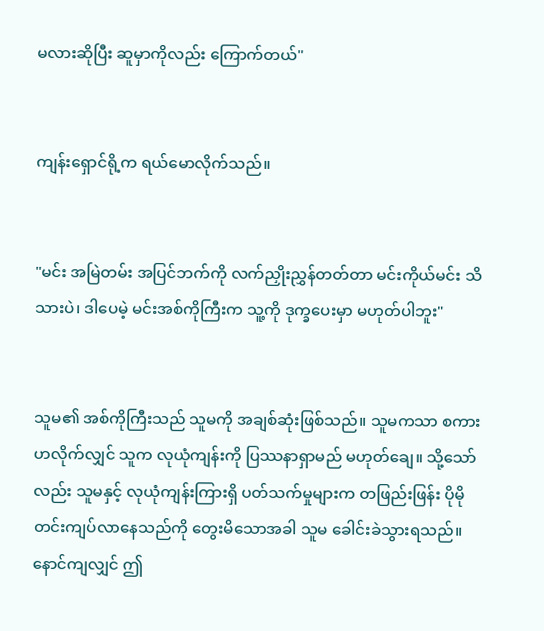မလားဆိုပြီး ဆူမှာကိုလည်း ကြောက်တယ်"


ကျန်းရှောင်ရို့က ရယ်မောလိုက်သည်။


"မင်း အမြဲတမ်း အပြင်ဘက်ကို လက်ညှိုးညွှန်တတ်တာ မင်းကိုယ်မင်း သိသားပဲ၊ ဒါပေမဲ့ မင်းအစ်ကိုကြီးက သူ့ကို ဒုက္ခပေးမှာ မဟုတ်ပါဘူး"


သူမ၏ အစ်ကိုကြီးသည် သူမကို အချစ်ဆုံးဖြစ်သည်။ သူမကသာ စကားဟလိုက်လျှင် သူက လုယုံကျန်းကို ပြဿနာရှာမည် မဟုတ်ချေ။ သို့သော်လည်း သူမနှင့် လုယုံကျန်းကြားရှိ ပတ်သက်မှုများက တဖြည်းဖြန်း ပိုမိုတင်းကျပ်လာနေသည်ကို တွေးမိသောအခါ သူမ ခေါင်းခဲသွားရသည်။ နောင်ကျလျှင် ဤ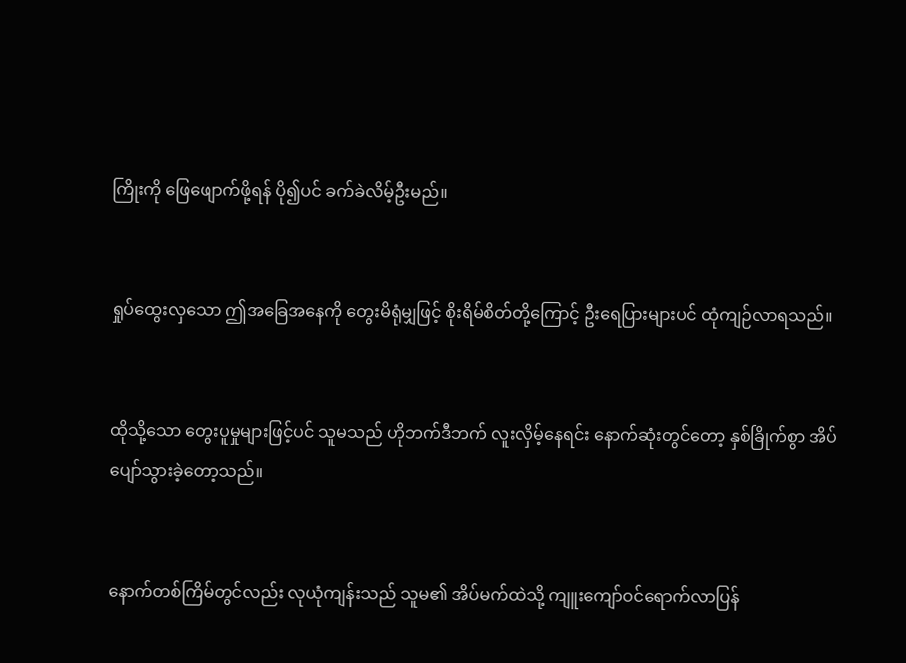ကြိုးကို ဖြေဖျောက်ဖို့ရန် ပို၍ပင် ခက်ခဲလိမ့်ဦးမည်။


ရှုပ်ထွေးလှသော ဤအခြေအနေကို တွေးမိရုံမျှဖြင့် စိုးရိမ်စိတ်တို့ကြောင့် ဦးရေပြားများပင် ထုံကျဉ်လာရသည်။


ထိုသို့သော တွေးပူမှုများဖြင့်ပင် သူမသည် ဟိုဘက်ဒီဘက် လူးလှိမ့်နေရင်း နောက်ဆုံးတွင်တော့ နှစ်ခြိုက်စွာ အိပ်ပျော်သွားခဲ့တော့သည်။


နောက်တစ်ကြိမ်တွင်လည်း လုယုံကျန်းသည် သူမ၏ အိပ်မက်ထဲသို့ ကျူးကျော်ဝင်ရောက်လာပြန်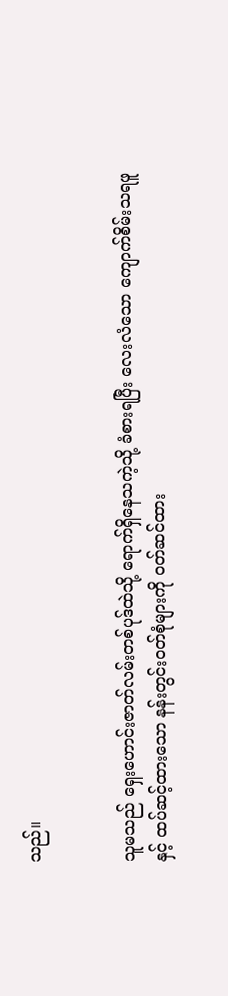သည်။


သူမသည် ရှေးဟောင်းဇာတ်လမ်းတစ်ပုဒ်ထဲသို့ ရောက်ရှိနေသကဲ့သို့ ခံစားရပြီး လေးလံသော ကျောက်စိမ်းသရဖူနှင့် ထပ်ဆင့်ထားသော နန်းတွင်းဝတ်စုံများကို ဝတ်ဆင်ထား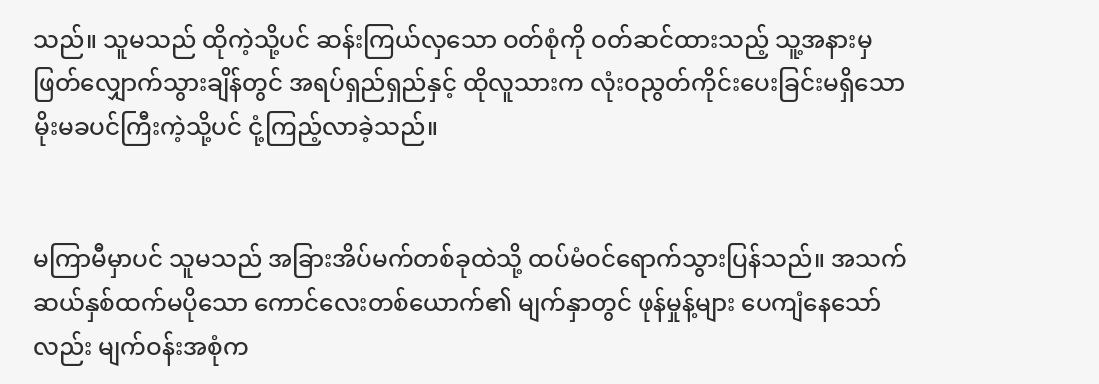သည်။ သူမသည် ထိုကဲ့သို့ပင် ဆန်းကြယ်လှသော ဝတ်စုံကို ဝတ်ဆင်ထားသည့် သူ့အနားမှ ဖြတ်လျှောက်သွားချိန်တွင် အရပ်ရှည်ရှည်နှင့် ထိုလူသားက လုံးဝညွတ်ကိုင်းပေးခြင်းမရှိသော မိုးမခပင်ကြီးကဲ့သို့ပင် ငုံ့ကြည့်လာခဲ့သည်။


မကြာမီမှာပင် သူမသည် အခြားအိပ်မက်တစ်ခုထဲသို့ ထပ်မံဝင်ရောက်သွားပြန်သည်။ အသက် ဆယ်နှစ်ထက်မပိုသော ကောင်လေးတစ်ယောက်၏ မျက်နှာတွင် ဖုန်မှုန့်များ ပေကျံနေသော်လည်း မျက်ဝန်းအစုံက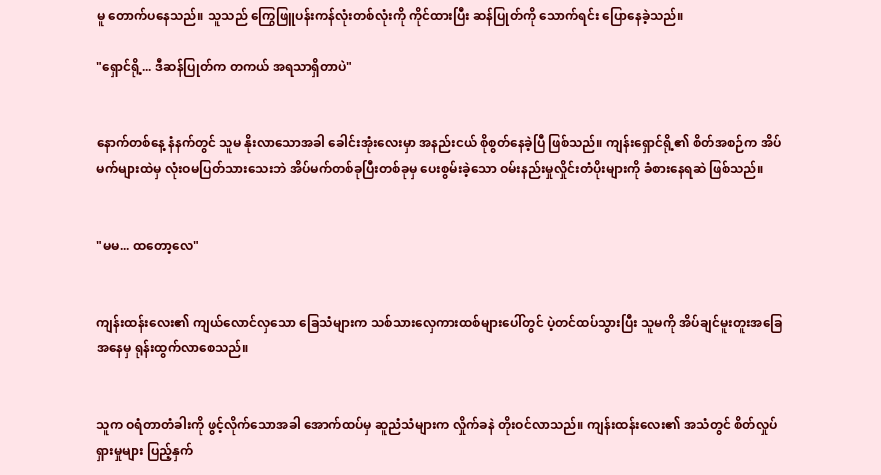မူ တောက်ပနေသည်။ သူသည် ကြွေဖြူပန်းကန်လုံးတစ်လုံးကို ကိုင်ထားပြီး ဆန်ပြုတ်ကို သောက်ရင်း ပြောနေခဲ့သည်။

"ရှောင်ရို့... ဒီဆန်ပြုတ်က တကယ် အရသာရှိတာပဲ"


နောက်တစ်နေ့ နံနက်တွင် သူမ နိုးလာသောအခါ ခေါင်းအုံးလေးမှာ အနည်းငယ် စိုစွတ်နေခဲ့ပြီ ဖြစ်သည်။ ကျန်းရှောင်ရို့၏ စိတ်အစဉ်က အိပ်မက်များထဲမှ လုံးဝမပြတ်သားသေးဘဲ အိပ်မက်တစ်ခုပြီးတစ်ခုမှ ပေးစွမ်းခဲ့သော ဝမ်းနည်းမှုလှိုင်းတံပိုးများကို ခံစားနေရဆဲ ဖြစ်သည်။


"မမ... ထတော့လေ"


ကျန်းထန်းလေး၏ ကျယ်လောင်လှသော ခြေသံများက သစ်သားလှေကားထစ်များပေါ်တွင် ပဲ့တင်ထပ်သွားပြီး သူမကို အိပ်ချင်မူးတူးအခြေအနေမှ ရုန်းထွက်လာစေသည်။


သူက ဝရံတာတံခါးကို ဖွင့်လိုက်သောအခါ အောက်ထပ်မှ ဆူညံသံများက လှိုက်ခနဲ တိုးဝင်လာသည်။ ကျန်းထန်းလေး၏ အသံတွင် စိတ်လှုပ်ရှားမှုများ ပြည့်နှက်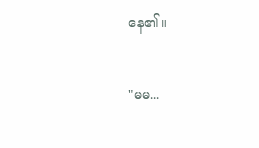နေ၏။


"မမ...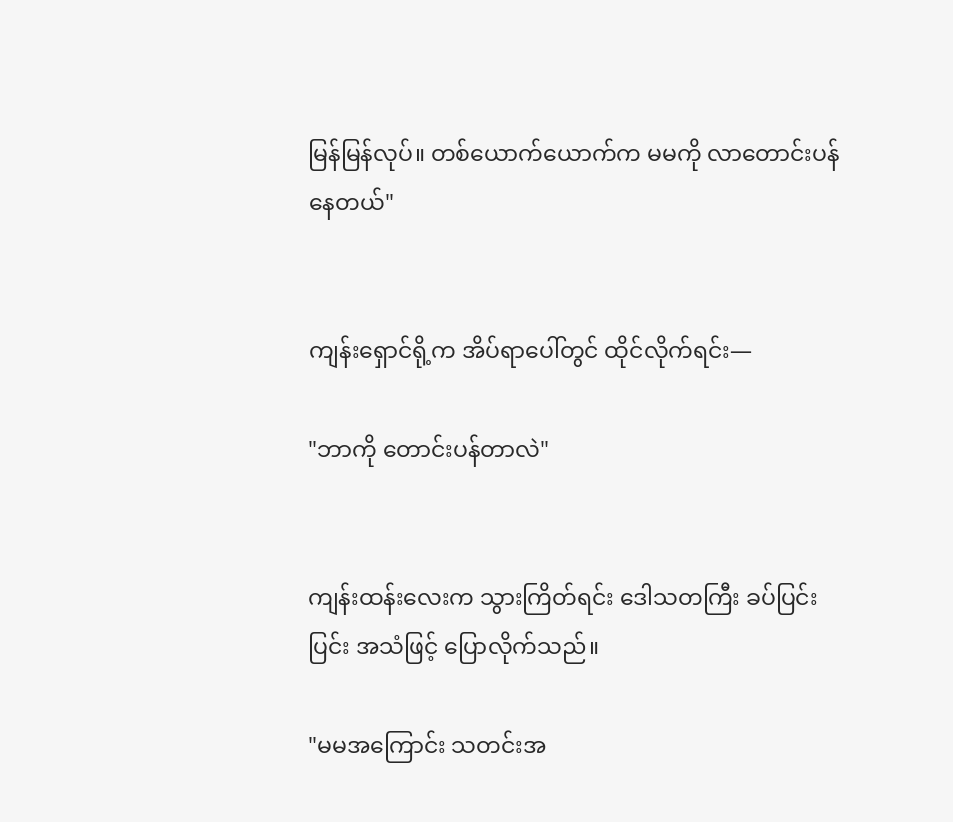မြန်မြန်လုပ်။ တစ်ယောက်ယောက်က မမကို လာတောင်းပန်နေတယ်"


ကျန်းရှောင်ရို့က အိပ်ရာပေါ်တွင် ထိုင်လိုက်ရင်း—

"ဘာကို တောင်းပန်တာလဲ"


ကျန်းထန်းလေးက သွားကြိတ်ရင်း ဒေါသတကြီး ခပ်ပြင်းပြင်း အသံဖြင့် ပြောလိုက်သည်။

"မမအကြောင်း သတင်းအ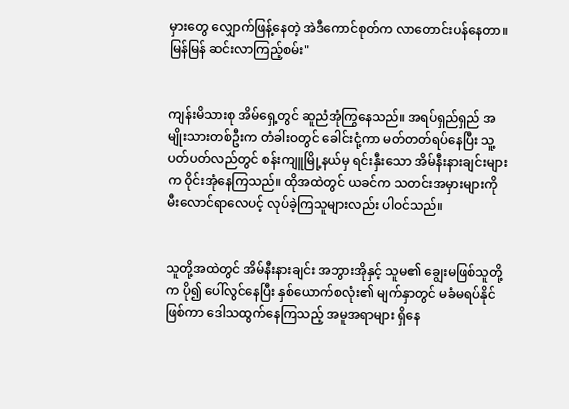မှားတွေ လျှောက်ဖြန့်နေတဲ့ အဲဒီကောင်စုတ်က လာတောင်းပန်နေတာ။ မြန်မြန် ဆင်းလာကြည့်စမ်း"


ကျန်းမိသားစု အိမ်ရှေ့တွင် ဆူညံအုံကြွနေသည်။ အရပ်ရှည်ရှည် အမျိုးသားတစ်ဦးက တံခါးဝတွင် ခေါင်းငုံ့ကာ မတ်တတ်ရပ်နေပြီး သူ့ပတ်ပတ်လည်တွင် စန်းကျူမြို့နယ်မှ ရင်းနှီးသော အိမ်နီးနားချင်းများက ဝိုင်းအုံနေကြသည်။ ထိုအထဲတွင် ယခင်က သတင်းအမှားများကို မီးလောင်ရာလေပင့် လုပ်ခဲ့ကြသူများလည်း ပါဝင်သည်။


သူတို့အထဲတွင် အိမ်နီးနားချင်း အဘွားအိုနှင့် သူမ၏ ချွေးမဖြစ်သူတို့က ပို၍ ပေါ်လွင်နေပြီး နှစ်ယောက်စလုံး၏ မျက်နှာတွင် မခံမရပ်နိုင်ဖြစ်ကာ ဒေါသထွက်နေကြသည့် အမူအရာများ ရှိနေ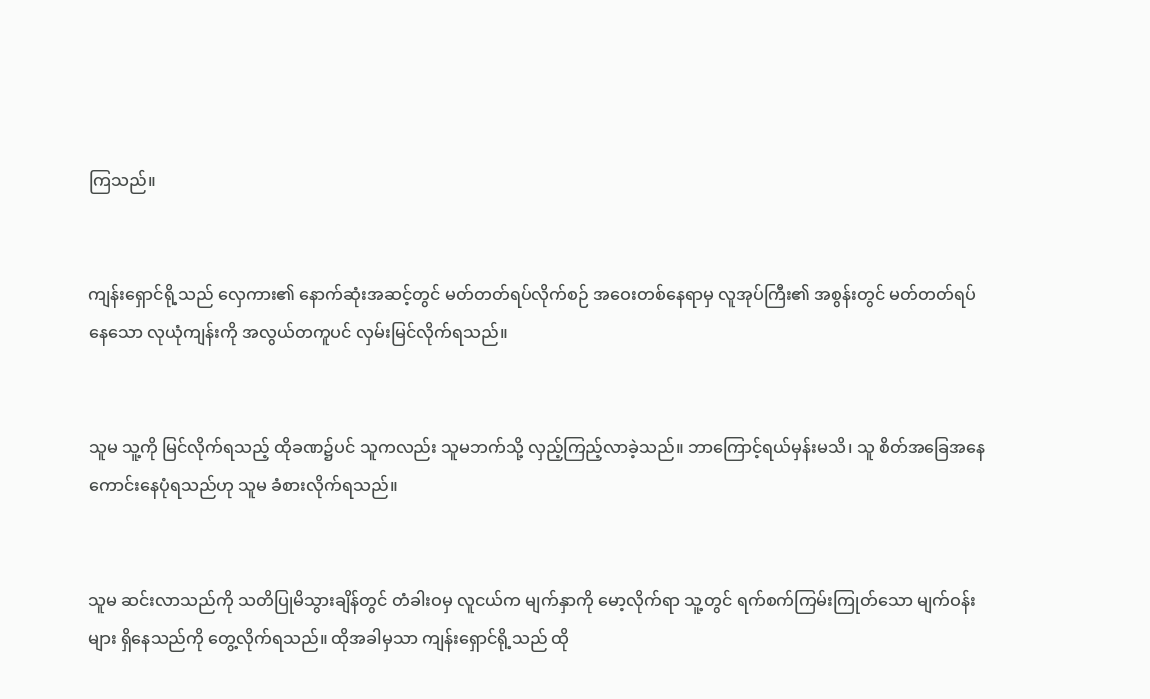ကြသည်။


ကျန်းရှောင်ရို့သည် လှေကား၏ နောက်ဆုံးအဆင့်တွင် မတ်တတ်ရပ်လိုက်စဉ် အဝေးတစ်နေရာမှ လူအုပ်ကြီး၏ အစွန်းတွင် မတ်တတ်ရပ်နေသော လုယုံကျန်းကို အလွယ်တကူပင် လှမ်းမြင်လိုက်ရသည်။


သူမ သူ့ကို မြင်လိုက်ရသည့် ထိုခဏ၌ပင် သူကလည်း သူမဘက်သို့ လှည့်ကြည့်လာခဲ့သည်။ ဘာကြောင့်ရယ်မှန်းမသိ၊ သူ စိတ်အခြေအနေ ကောင်းနေပုံရသည်ဟု သူမ ခံစားလိုက်ရသည်။


သူမ ဆင်းလာသည်ကို သတိပြုမိသွားချိန်တွင် တံခါးဝမှ လူငယ်က မျက်နှာကို မော့လိုက်ရာ သူ့တွင် ရက်စက်ကြမ်းကြုတ်သော မျက်ဝန်းများ ရှိနေသည်ကို တွေ့လိုက်ရသည်။ ထိုအခါမှသာ ကျန်းရှောင်ရို့သည် ထို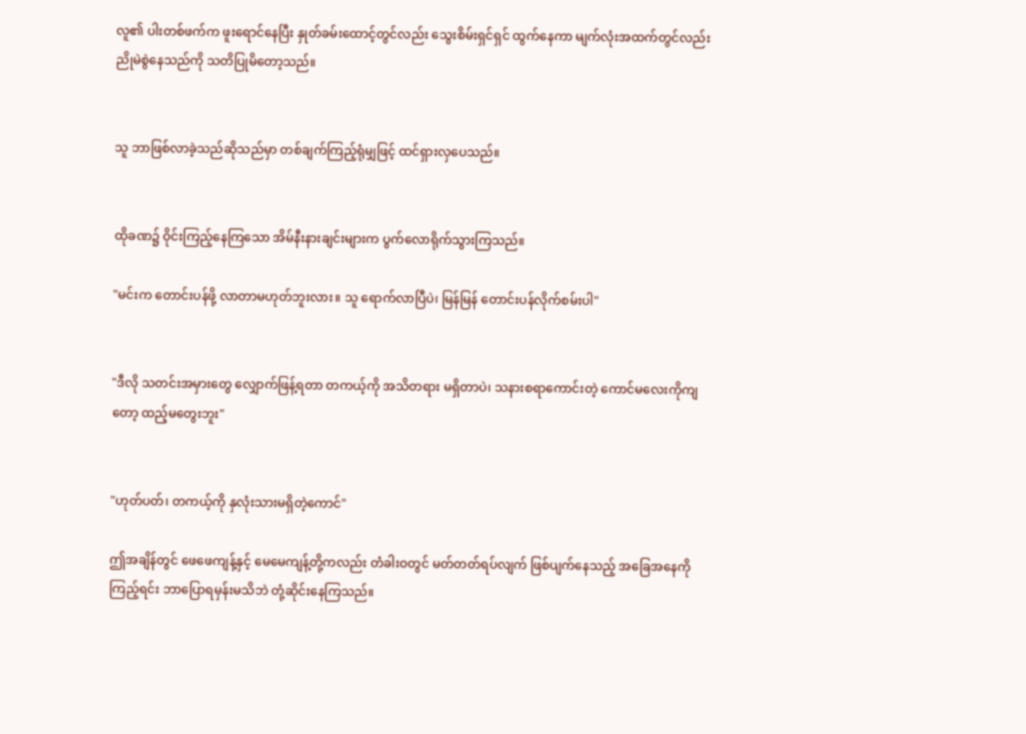လူ၏ ပါးတစ်ဖက်က ဖူးရောင်နေပြီး နှုတ်ခမ်းထောင့်တွင်လည်း သွေးစိမ်းရှင်ရှင် ထွက်နေကာ မျက်လုံးအထက်တွင်လည်း ညိုမဲစွဲနေသည်ကို သတိပြုမိတော့သည်။


သူ ဘာဖြစ်လာခဲ့သည်ဆိုသည်မှာ တစ်ချက်ကြည့်ရုံမျှဖြင့် ထင်ရှားလှပေသည်။


ထိုခဏ၌ ဝိုင်းကြည့်နေကြသော အိမ်နီးနားချင်းများက ပွက်လောရိုက်သွားကြသည်။

"မင်းက တောင်းပန်ဖို့ လာတာမဟုတ်ဘူးလား။ သူ ရောက်လာပြီပဲ၊ မြန်မြန် တောင်းပန်လိုက်စမ်းပါ"


"ဒီလို သတင်းအမှားတွေ လျှောက်ဖြန့်ရတာ တကယ့်ကို အသိတရား မရှိတာပဲ၊ သနားစရာကောင်းတဲ့ ကောင်မလေးကိုကျတော့ ထည့်မတွေးဘူး"


"ဟုတ်ပတ်၊ တကယ့်ကို နှလုံးသားမရှိတဲ့ကောင်"

ဤအချိန်တွင် ဖေဖေကျန့်နှင့် မေမေကျန့်တို့ကလည်း တံခါးဝတွင် မတ်တတ်ရပ်လျက် ဖြစ်ပျက်နေသည့် အခြေအနေကို ကြည့်ရင်း ဘာပြောရမှန်းမသိဘဲ တုံ့ဆိုင်းနေကြသည်။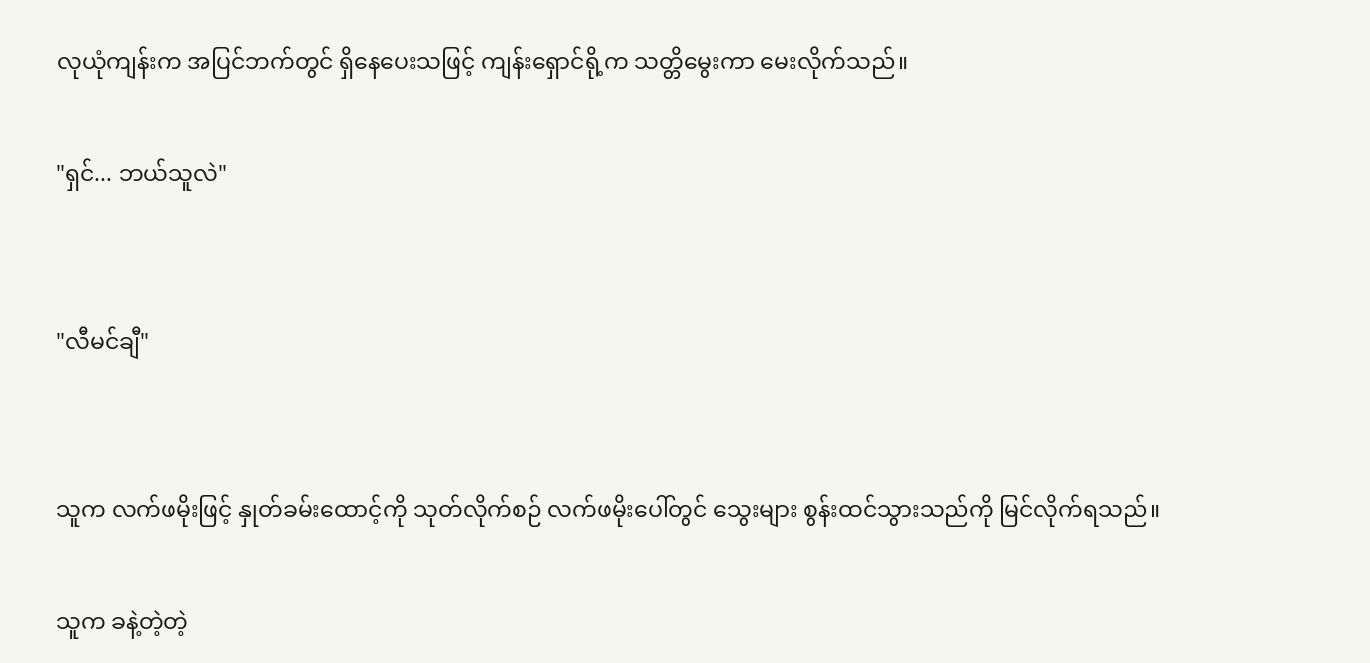လုယုံကျန်းက အပြင်ဘက်တွင် ရှိနေပေးသဖြင့် ကျန်းရှောင်ရို့က သတ္တိမွေးကာ မေးလိုက်သည်။

"ရှင်... ဘယ်သူလဲ"


"လီမင်ချီ"


သူက လက်ဖမိုးဖြင့် နှုတ်ခမ်းထောင့်ကို သုတ်လိုက်စဉ် လက်ဖမိုးပေါ်တွင် သွေးများ စွန်းထင်သွားသည်ကို မြင်လိုက်ရသည်။

သူက ခနဲ့တဲ့တဲ့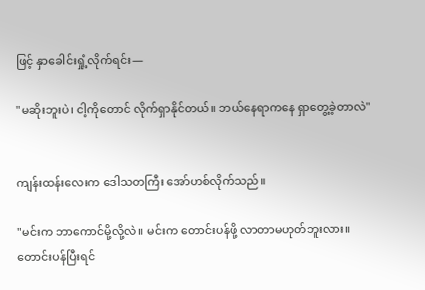ဖြင့် နှာခေါင်းရှုံ့လိုက်ရင်း—

"မဆိုးဘူးပဲ၊ ငါ့ကိုတောင် လိုက်ရှာနိုင်တယ်။ ဘယ်နေရာကနေ ရှာတွေ့ခဲ့တာလဲ"


ကျန်းထန်းလေးက ဒေါသတကြီး အော်ဟစ်လိုက်သည်။

"မင်းက ဘာကောင်မို့လို့လဲ။ မင်းက တောင်းပန်ဖို့ လာတာမဟုတ်ဘူးလား။ တောင်းပန်ပြီးရင်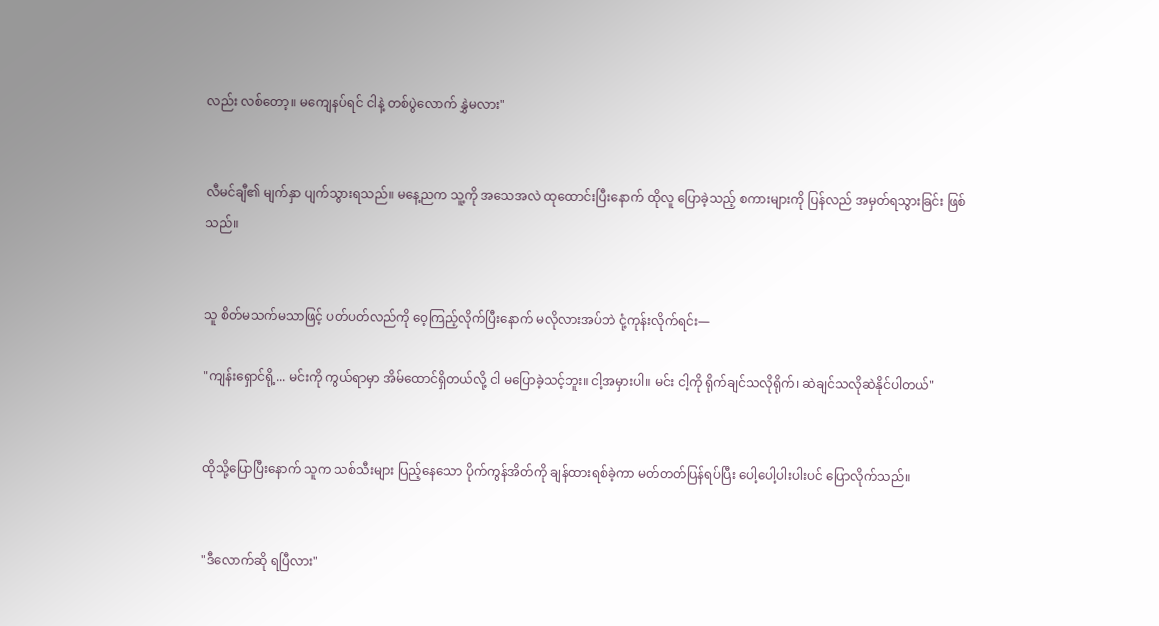လည်း လစ်တော့။ မကျေနပ်ရင် ငါနဲ့ တစ်ပွဲလောက် နွှဲမလား"


လီမင်ချီ၏ မျက်နှာ ပျက်သွားရသည်။ မနေ့ညက သူ့ကို အသေအလဲ ထုထောင်းပြီးနောက် ထိုလူ ပြောခဲ့သည့် စကားများကို ပြန်လည် အမှတ်ရသွားခြင်း ဖြစ်သည်။


သူ စိတ်မသက်မသာဖြင့် ပတ်ပတ်လည်ကို ဝေ့ကြည့်လိုက်ပြီးနောက် မလိုလားအပ်ဘဲ ငုံ့ကုန်းလိုက်ရင်း—

"ကျန်းရှောင်ရို့... မင်းကို ကွယ်ရာမှာ အိမ်ထောင်ရှိတယ်လို့ ငါ မပြောခဲ့သင့်ဘူး။ ငါ့အမှားပါ။ မင်း ငါ့ကို ရိုက်ချင်သလိုရိုက်၊ ဆဲချင်သလိုဆဲနိုင်ပါတယ်"


ထိုသို့ပြောပြီးနောက် သူက သစ်သီးများ ပြည့်နေသော ပိုက်ကွန်အိတ်ကို ချန်ထားရစ်ခဲ့ကာ မတ်တတ်ပြန်ရပ်ပြီး ပေါ့ပေါ့ပါးပါးပင် ပြောလိုက်သည်။


"ဒီလောက်ဆို ရပြီလား"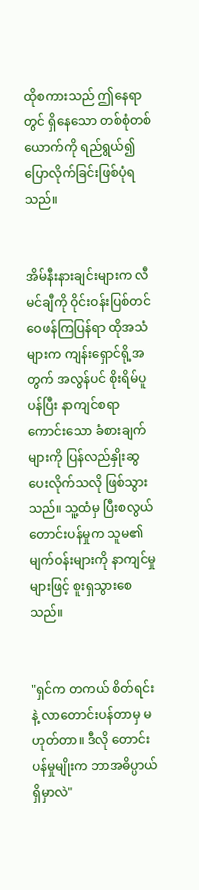ထိုစကားသည် ဤနေရာတွင် ရှိနေသော တစ်စုံတစ်ယောက်ကို ရည်ရွယ်၍ ပြောလိုက်ခြင်းဖြစ်ပုံရသည်။


အိမ်နီးနားချင်းများက လီမင်ချီကို ဝိုင်းဝန်းပြစ်တင် ဝေဖန်ကြပြန်ရာ ထိုအသံများက ကျန်းရှောင်ရို့အတွက် အလွန်ပင် စိုးရိမ်ပူပန်ပြီး နာကျင်စရာကောင်းသော ခံစားချက်များကို ပြန်လည်နှိုးဆွပေးလိုက်သလို ဖြစ်သွားသည်။ သူ့ထံမှ ပြီးစလွယ် တောင်းပန်မှုက သူမ၏ မျက်ဝန်းများကို နာကျင်မှုများဖြင့် စူးရှသွားစေသည်။


"ရှင်က တကယ် စိတ်ရင်းနဲ့ လာတောင်းပန်တာမှ မဟုတ်တာ။ ဒီလို တောင်းပန်မှုမျိုးက ဘာအဓိပ္ပာယ် ရှိမှာလဲ"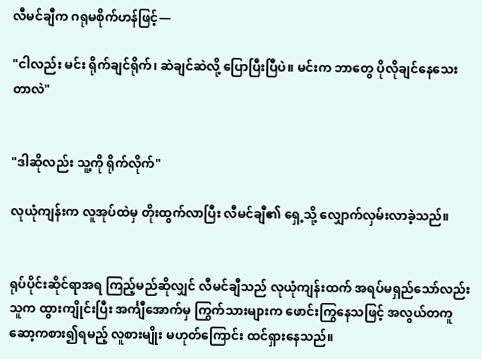လီမင်ချီက ဂရုမစိုက်ဟန်ဖြင့်—

"ငါလည်း မင်း ရိုက်ချင်ရိုက်၊ ဆဲချင်ဆဲလို့ ပြောပြီးပြီပဲ။ မင်းက ဘာတွေ ပိုလိုချင်နေသေးတာလဲ"


"ဒါဆိုလည်း သူ့ကို ရိုက်လိုက်"

လုယုံကျန်းက လူအုပ်ထဲမှ တိုးထွက်လာပြီး လီမင်ချီ၏ ရှေ့သို့ လျှောက်လှမ်းလာခဲ့သည်။


ရုပ်ပိုင်းဆိုင်ရာအရ ကြည့်မည်ဆိုလျှင် လီမင်ချီသည် လုယုံကျန်းထက် အရပ်မရှည်သော်လည်း သူက ထွားကျိုင်းပြီး အင်္ကျီအောက်မှ ကြွက်သားများက ဖောင်းကြွနေသဖြင့် အလွယ်တကူ ဆော့ကစား၍ရမည့် လူစားမျိုး မဟုတ်ကြောင်း ထင်ရှားနေသည်။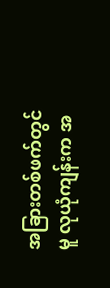အခြားတစ်ဖက်တွင်မူ လုယုံကျန်းက အ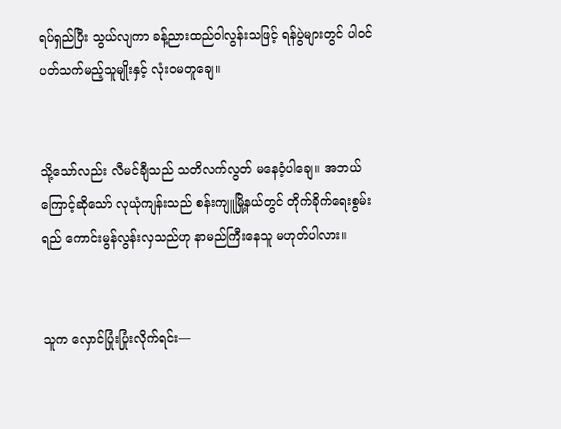ရပ်ရှည်ပြီး သွယ်လျကာ ခန့်ညားထည်ဝါလွန်းသဖြင့် ရန်ပွဲများတွင် ပါဝင်ပတ်သက်မည့်သူမျိုးနှင့် လုံးဝမတူချေ။


သို့သော်လည်း လီမင်ချီသည် သတိလက်လွတ် မနေဝံ့ပါချေ။ အဘယ်ကြောင့်ဆိုသော် လုယုံကျန်းသည် စန်းကျူမြို့နယ်တွင် တိုက်ခိုက်ရေးစွမ်းရည် ကောင်းမွန်လွန်းလှသည်ဟု နာမည်ကြီးနေသူ မဟုတ်ပါလား။


သူက လှောင်ပြုံးပြုံးလိုက်ရင်း—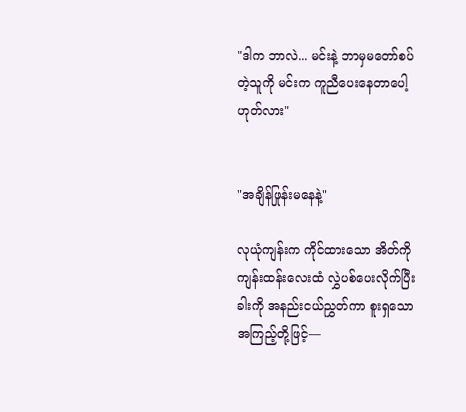"ဒါက ဘာလဲ... မင်းနဲ့ ဘာမှမတော်စပ်တဲ့သူကို မင်းက ကူညီပေးနေတာပေါ့ ဟုတ်လား"


"အချိန်ဖြုန်းမနေနဲ့"

လုယုံကျန်းက ကိုင်ထားသော အိတ်ကို ကျန်းထန်းလေးထံ လွှဲပစ်ပေးလိုက်ပြီး ခါးကို အနည်းငယ်ညွှတ်ကာ စူးရှသော အကြည့်တို့ဖြင့်—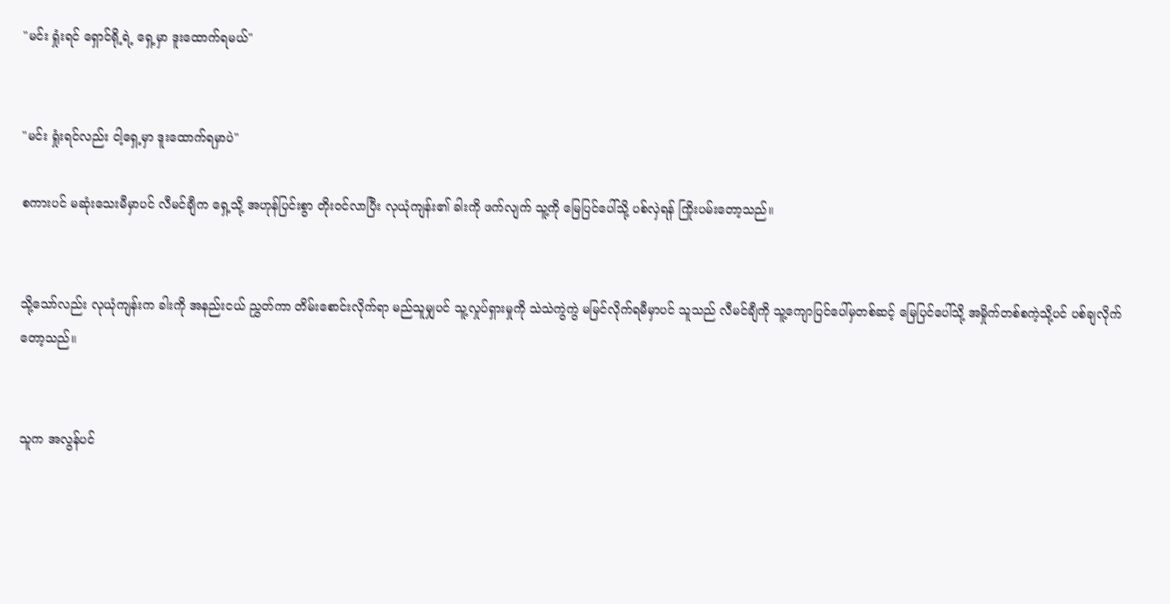"မင်း ရှုံးရင် ရှောင်ရို့ရဲ့ ရှေ့မှာ ဒူးထောက်ရမယ်"


"မင်း ရှုံးရင်လည်း ငါ့ရှေ့မှာ ဒူးထောက်ရမှာပဲ"

စကားပင် မဆုံးသေးမီမှာပင် လီမင်ချီက ရှေ့သို့ အဟုန်ပြင်းစွာ တိုးဝင်လာပြီး လုယုံကျန်း၏ ခါးကို ဖက်လျက် သူ့ကို မြေပြင်ပေါ်သို့ ပစ်လှဲရန် ကြိုးပမ်းတော့သည်။


သို့သော်လည်း လုယုံကျန်းက ခါးကို အနည်းငယ် ညွှတ်ကာ တိမ်းစောင်းလိုက်ရာ မည်သူမျှပင် သူ့လှုပ်ရှားမှုကို သဲသဲကွဲကွဲ မမြင်လိုက်ရမီမှာပင် သူသည် လီမင်ချီကို သူ့ကျောပြင်ပေါ်မှတစ်ဆင့် မြေပြင်ပေါ်သို့ အမှိုက်တစ်စကဲ့သို့ပင် ပစ်ချလိုက်တော့သည်။


သူက အလွန်ပင်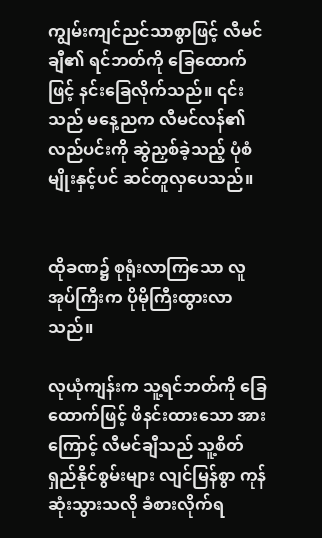ကျွမ်းကျင်ညင်သာစွာဖြင့် လီမင်ချီ၏ ရင်ဘတ်ကို ခြေထောက်ဖြင့် နင်းခြေလိုက်သည်။ ၎င်းသည် မနေ့ညက လီမင်လန်၏ လည်ပင်းကို ဆွဲညှစ်ခဲ့သည့် ပုံစံမျိုးနှင့်ပင် ဆင်တူလှပေသည်။


ထိုခဏ၌ စုရုံးလာကြသော လူအုပ်ကြီးက ပိုမိုကြီးထွားလာသည်။

လုယုံကျန်းက သူ့ရင်ဘတ်ကို ခြေထောက်ဖြင့် ဖိနင်းထားသော အားကြောင့် လီမင်ချီသည် သူ့စိတ်ရှည်နိုင်စွမ်းများ လျင်မြန်စွာ ကုန်ဆုံးသွားသလို ခံစားလိုက်ရ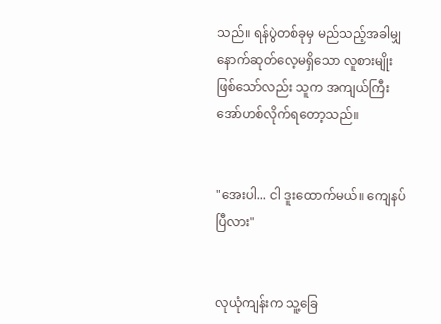သည်။ ရန်ပွဲတစ်ခုမှ မည်သည့်အခါမျှ နောက်ဆုတ်လေ့မရှိသော လူစားမျိုးဖြစ်သော်လည်း သူက အကျယ်ကြီး အော်ဟစ်လိုက်ရတော့သည်။


"အေးပါ... ငါ ဒူးထောက်မယ်။ ကျေနပ်ပြီလား"


လုယုံကျန်းက သူ့ခြေ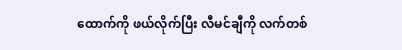ထောက်ကို ဖယ်လိုက်ပြီး လီမင်ချီကို လက်တစ်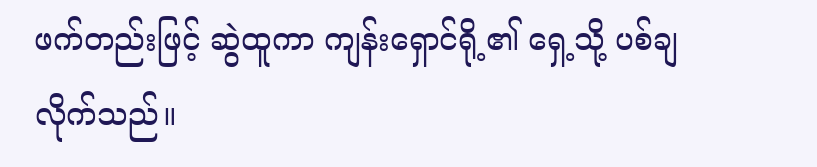ဖက်တည်းဖြင့် ဆွဲထူကာ ကျန်းရှောင်ရို့၏ ရှေ့သို့ ပစ်ချလိုက်သည်။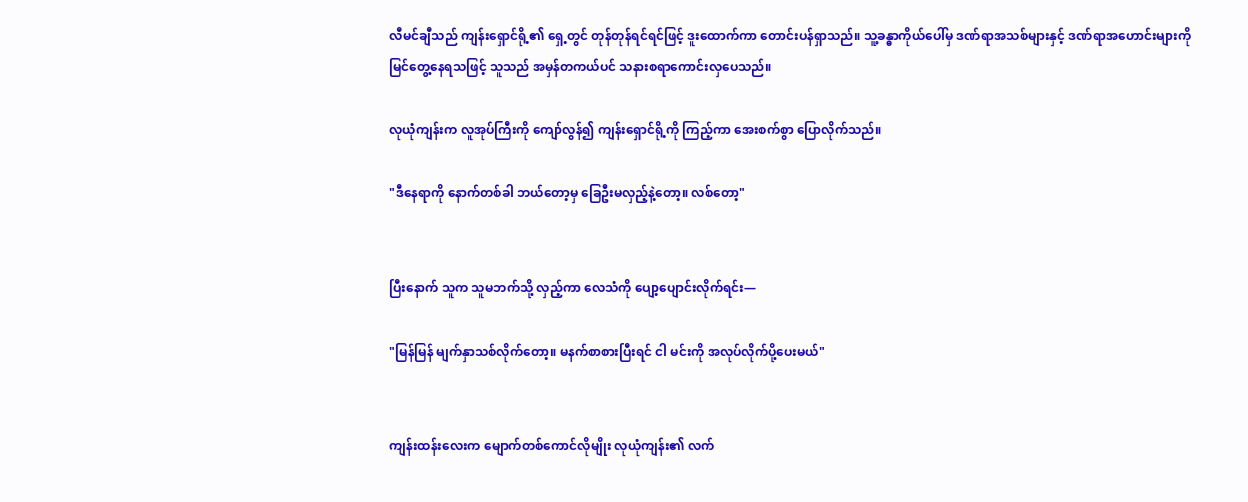လီမင်ချီသည် ကျန်းရှောင်ရို့၏ ရှေ့တွင် တုန်တုန်ရင်ရင်ဖြင့် ဒူးထောက်ကာ တောင်းပန်ရှာသည်။ သူ့ခန္ဓာကိုယ်ပေါ်မှ ဒဏ်ရာအသစ်များနှင့် ဒဏ်ရာအဟောင်းများကို မြင်တွေ့နေရသဖြင့် သူသည် အမှန်တကယ်ပင် သနားစရာကောင်းလှပေသည်။

လုယုံကျန်းက လူအုပ်ကြီးကို ကျော်လွန်၍ ကျန်းရှောင်ရို့ကို ကြည့်ကာ အေးစက်စွာ ပြောလိုက်သည်။

"ဒီနေရာကို နောက်တစ်ခါ ဘယ်တော့မှ ခြေဦးမလှည့်နဲ့တော့။ လစ်တော့"


ပြီးနောက် သူက သူမဘက်သို့ လှည့်ကာ လေသံကို ပျော့ပျောင်းလိုက်ရင်း—

"မြန်မြန် မျက်နှာသစ်လိုက်တော့။ မနက်စာစားပြီးရင် ငါ မင်းကို အလုပ်လိုက်ပို့ပေးမယ်"


ကျန်းထန်းလေးက မျောက်တစ်ကောင်လိုမျိုး လုယုံကျန်း၏ လက်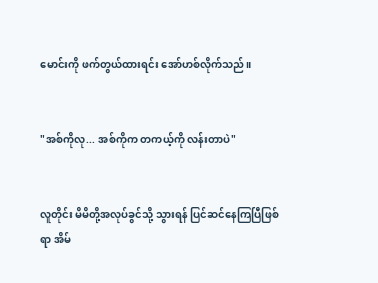မောင်းကို ဖက်တွယ်ထားရင်း အော်ဟစ်လိုက်သည်။


"အစ်ကိုလု... အစ်ကိုက တကယ့်ကို လန်းတာပဲ"


လူတိုင်း မိမိတို့အလုပ်ခွင်သို့ သွားရန် ပြင်ဆင်နေကြပြီဖြစ်ရာ အိမ်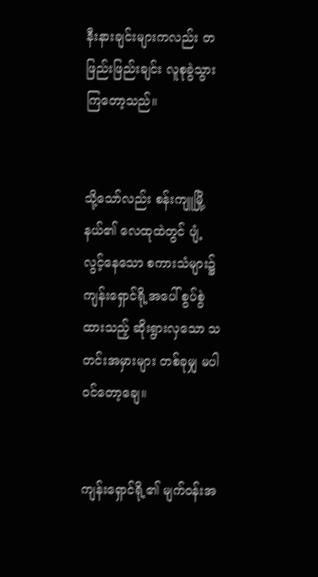နီးနားချင်းများကလည်း တဖြည်းဖြည်းချင်း လူစုခွဲသွားကြတော့သည်။


သို့သော်လည်း စန်းကျူမြို့နယ်၏ လေထုထဲတွင် ပျံ့လွင့်နေသော စကားသံများ၌ ကျန်းရှောင်ရို့အပေါ် စွပ်စွဲထားသည့် ဆိုးရွားလှသော သတင်းအမှားများ တစ်ခုမျှ မပါဝင်တော့ချေ။


ကျန်းရှောင်ရို့၏ မျက်ဝန်းအ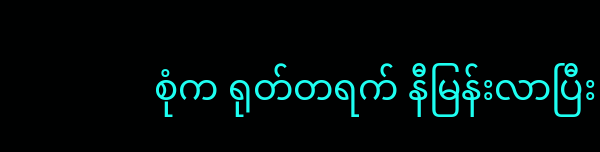စုံက ရုတ်တရက် နီမြန်းလာပြီး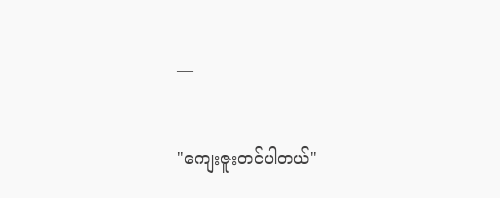—

"ကျေးဇူးတင်ပါတယ်"